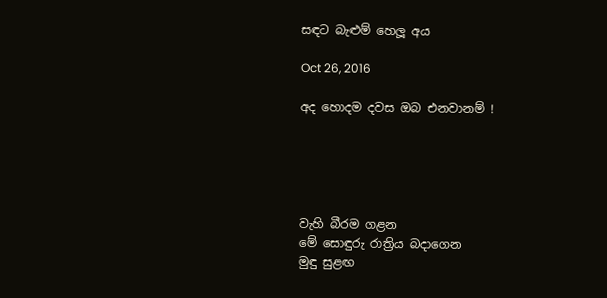සඳට බැළුම් හෙලූ අය

Oct 26, 2016

අද හොදම දවස ඔබ එනවානම් !





වැහි බීරම ගළන
මේ සොඳුරු රාත්‍රිය බදාගෙන
මුඳු සුළඟ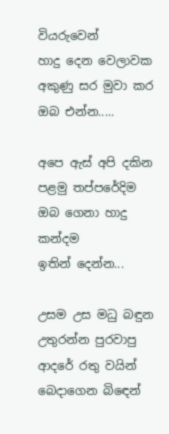වියරුවෙන්
හාදු දෙන වෙලාවක
අකුණු සර මුවා කර
ඔබ එන්න.....

අපෙ ඇස් අපි දකින
පළමු තප්පරේදිම
ඔබ ගෙනා හාදු කන්දම
ඉතින් දෙන්න...

උසම උස මධු බඳුන
උතුරන්න පුරවාපු
ආදරේ රතු වයින්
බෙදාගෙන බිඳෙන්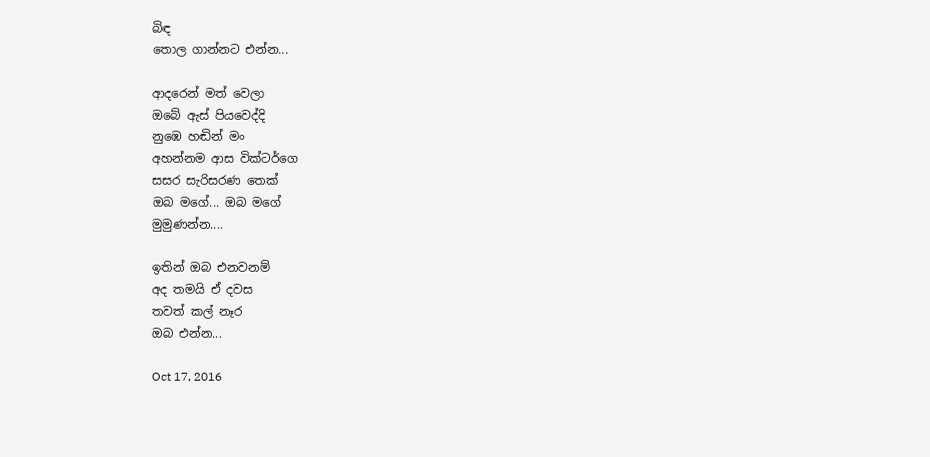බිඳ
තොල ගාන්නට එන්න...

ආදරෙන් මත් වෙලා
ඔබේ ඇස් පියවෙද්දි
නුඹෙ හඬින් මං
අහන්නම ආස වික්ටර්ගෙ
සසර සැරිසරණ තෙක්
ඔබ මගේ... ඔබ මගේ
මුමුණන්න....

ඉතින් ඔබ එනවනම්
අද තමයි ඒ දවස
තවත් කල් නෑර
ඔබ එන්න...

Oct 17, 2016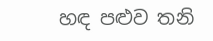හඳ පළුව තනි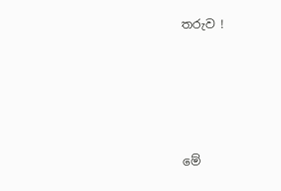තරුව !






මේ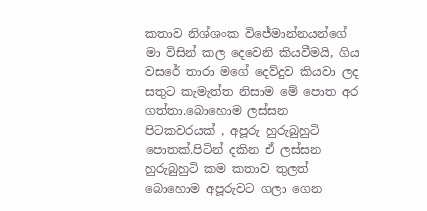කතාව නිශ්ශංක විජේමාන්නයන්ගේ මා විසින් කල දෙවෙනි කියවීමයි, ගිය වසරේ තාරා මගේ දෙව්දුව කියවා ලද සතුට කැමැත්ත නිසාම මේ පොත අර ගත්තා.බොහොම ලස්සන පිටකවරයක් , අපූරු හුරුබුහුටි පොතක්.පිටින් දකින ඒ ලස්සන හුරුබුහුටි කම කතාව තුලත් බොහොම අපූරුවට ගලා ගෙන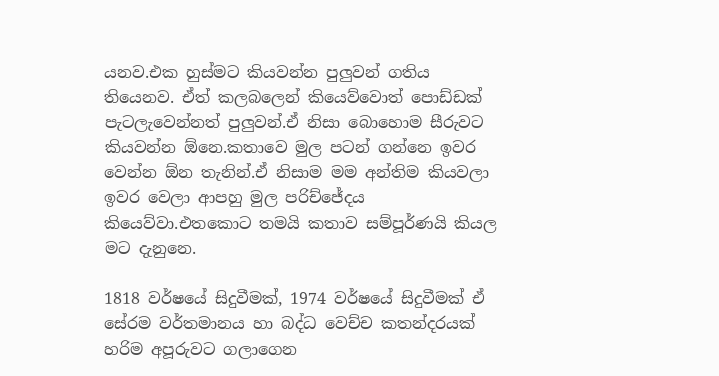යනව.එක හුස්මට කියවන්න පුලුවන් ගතිය තියෙනව. ඒත් කලබලෙන් කියෙව්වොත් පොඩ්ඩක් පැටලැවෙන්නත් පුලුවන්.ඒ නිසා බොහොම සීරුවට කියවන්න ඕනෙ.කතාවෙ මුල පටන් ගන්නෙ ඉවර වෙන්න ඕන තැනින්.ඒ නිසාම මම අන්තිම කියවලා ඉවර වෙලා ආපහු මුල පරිච්ජේදය කියෙව්වා.එතකොට තමයි කතාව සම්පූර්ණයි කියල මට දැනුනෙ.

1818 වර්ෂයේ සිදුවීමක්, 1974 වර්ෂයේ සිදුවීමක් ඒ සේරම වර්තමානය හා බද්ධ වෙච්ච කතන්දරයක් හරිම අපූරුවට ගලාගෙන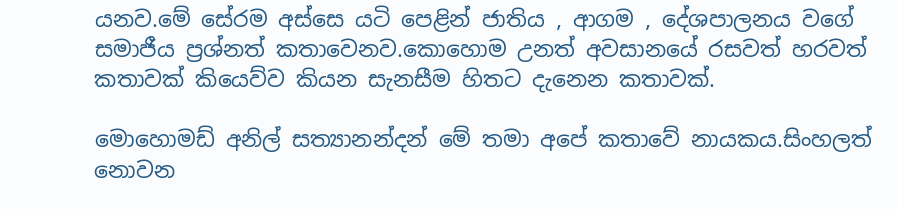යනව.මේ සේරම අස්සෙ යටි පෙළින් ජාතිය , ආගම , දේශපාලනය වගේ සමාජීය ප්‍රශ්නත් කතාවෙනව.කොහොම උනත් අවසානයේ රසවත් හරවත් කතාවක් කියෙව්ව කියන සැනසීම හිතට දැනෙන කතාවක්.

මොහොමඩ් අනිල් සත්‍යානන්දන් මේ තමා අපේ කතාවේ නායකය.සිංහලත් නොවන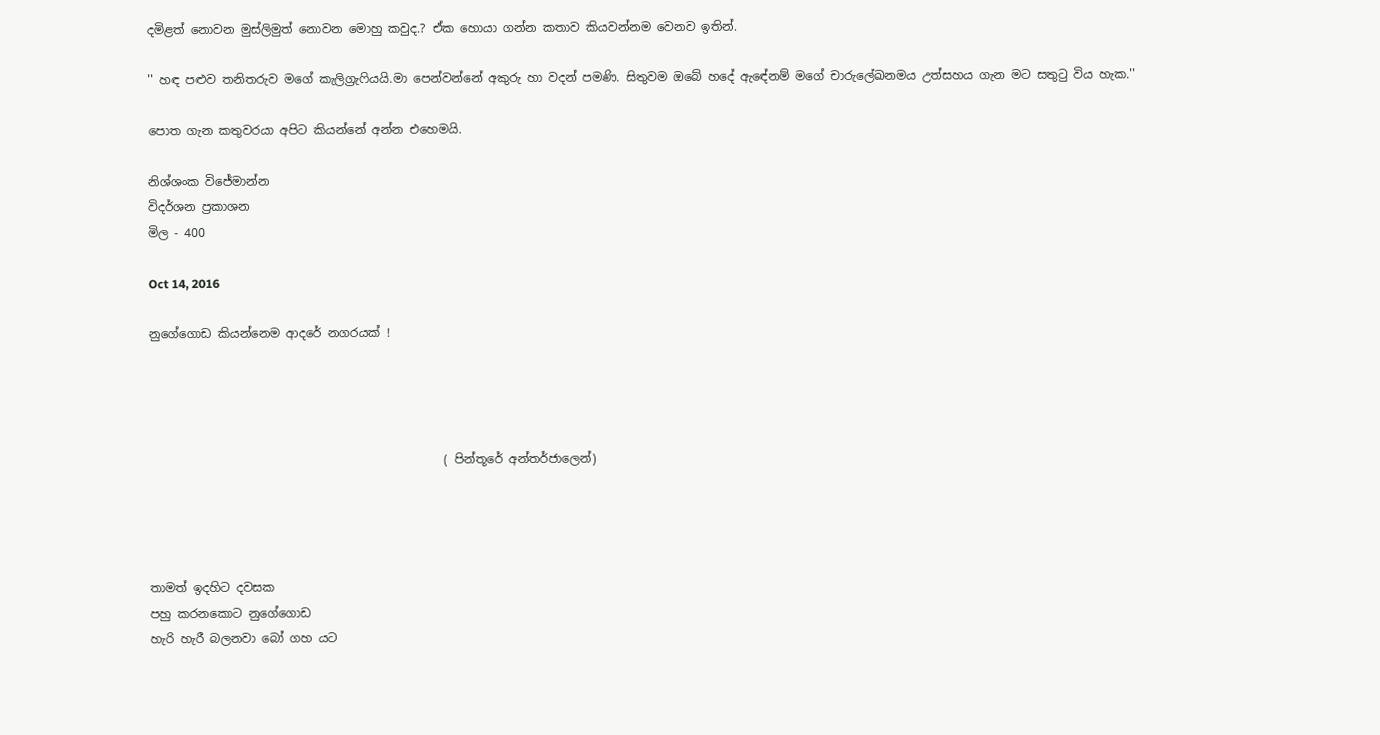දමිළත් නොවන මුස්ලිමුත් නොවන මොහු කවුද.? ඒක හොයා ගන්න කතාව කියවන්නම වෙනව ඉතින්.

'' හඳ පළුව තනිතරුව මගේ කැලිග්‍රැෆියයි.මා පෙන්වන්නේ අකුරු හා වදන් පමණි. සිතුවම ඔබේ හදේ ඇඳේනම් මගේ චාරුලේඛනමය උත්සහය ගැන මට සතුටු විය හැක.''

පොත ගැන කතුවරයා අපිට කියන්නේ අන්න එහෙමයි.

නිශ්ශංක විජේමාන්න
විදර්ශන ප්‍රකාශන
මිල - 400

Oct 14, 2016

නුගේගොඩ කියන්නෙම ආදරේ නගරයක් !




                                                 ( පින්තූරේ අන්තර්ජාලෙන්)




තාමත් ඉදහිට දවසක
පහු කරනකොට නුගේගොඩ
හැරි හැරී බලනවා බෝ ගහ යට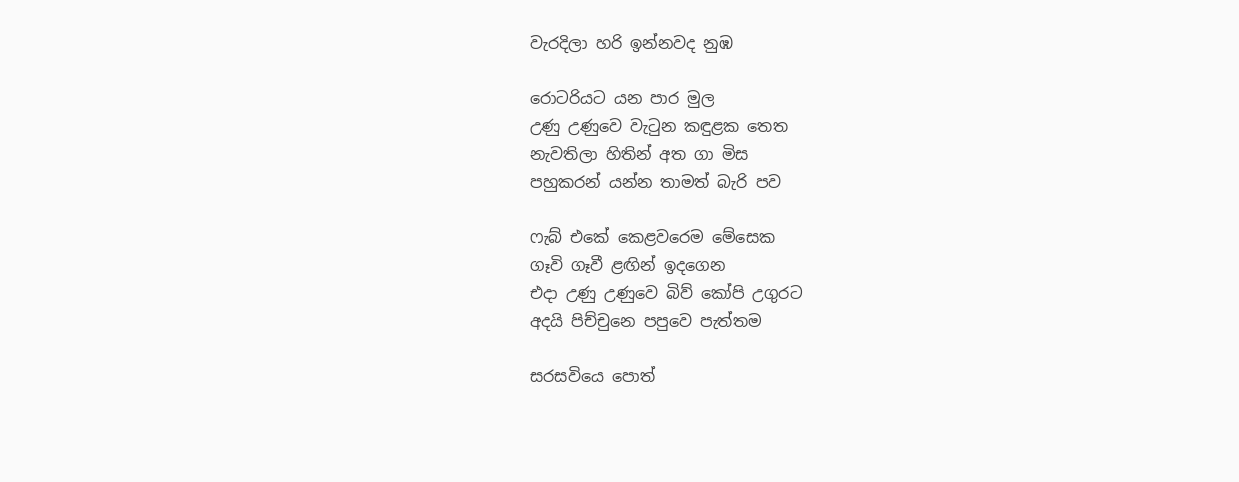වැරදිලා හරි ඉන්නවද නුඹ

රොටරියට යන පාර මුල
උණු උණුවෙ වැටුන කඳුළක තෙත
නැවතිලා හිතින් අත ගා මිස
පහුකරන් යන්න තාමත් බැරි පව

ෆැබ් එකේ කෙළවරෙම මේසෙක
ගෑවි ගෑවී ළඟින් ඉදගෙන
එදා උණු උණුවෙ බිව් කෝපි උගුරට
අදයි පිච්චුනෙ පපුවෙ පැත්තම

සරසවියෙ පොත්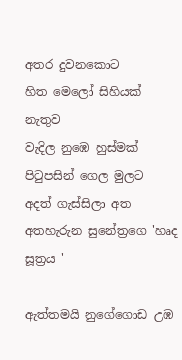අතර දුවනකොට
හිත මෙලෝ සිහියක් නැතුව
වැදිල නුඹෙ හුස්මක් පිටුපසින් ගෙල මුලට
අදත් ගැස්සිලා අත අතහැරුන සුනේත්‍රගෙ 'හෘද සූත්‍රය '

ඇත්තමයි නුගේගොඩ උඹ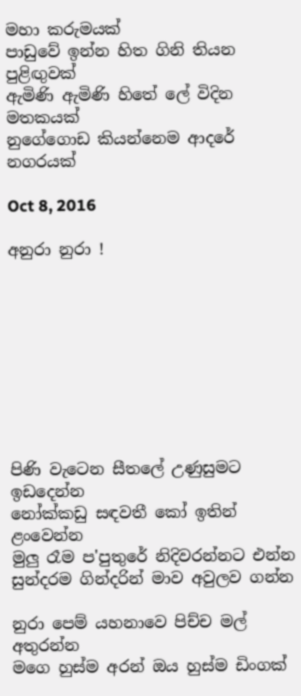මහා කරුමයක්
පාඩුවේ ඉන්න හිත ගිනි තියන පුළිඟුවක්
ඇමිණි ඇමිණි හිතේ ලේ විදින මතකයක්
නුගේගොඩ කියන්නෙම ආදරේ නගරයක්

Oct 8, 2016

අනුරා නුරා !









පිණි වැටෙන සීතලේ උණුසුමට ඉඩදෙන්න
නෝක්කඩු සඳවතී කෝ ඉතින් ළංවෙන්න
මුලු රෑම ප'පුතුරේ නිදිවරන්නට එන්න
සුන්දරම ගින්දරින් මාව අවුලව ගන්න

නුරා පෙම් යහනාවෙ පිච්ච මල් අතුරන්න
මගෙ හුස්ම අරන් ඔය හුස්ම ඩිංගක්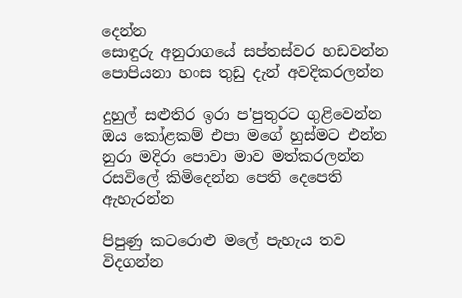දෙන්න
සොඳුරු අනුරාගයේ සප්තස්වර හඩවන්න
පොපියනා හංස තුඩු දැන් අවදිකරලන්න

දුහුල් සළුතිර ඉරා ප'පුතුරට ගුළිවෙන්න
ඔය කෝළකම් එපා මගේ හුස්මට එන්න
නුරා මදිරා පොවා මාව මත්කරලන්න
රසවිලේ කිමිදෙන්න පෙති දෙපෙති ඇහැරන්න

පිපුණු කටරොළු මලේ පැහැය තව විදගන්න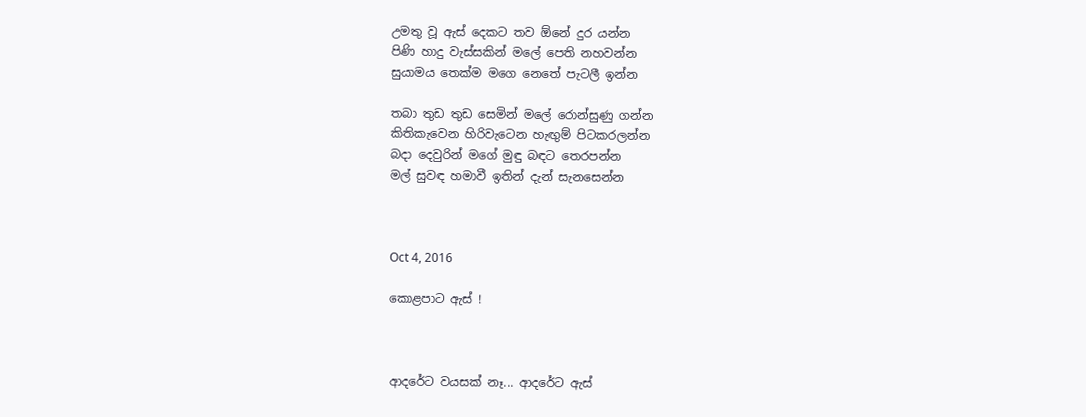උමතු වූ ඇස් දෙකට තව ඕනේ දුර යන්න
පිණි හාදු වැස්සකින් මලේ පෙති නහවන්න
සුයාමය තෙක්ම මගෙ නෙතේ පැටලී ඉන්න

තබා තුඩ තුඩ සෙමින් මලේ රොන්සුණු ගන්න
කිතිකැවෙන හිරිවැටෙන හැඟුම් පිටකරලන්න
බදා දෙවුරින් මගේ මුඳු බඳට තෙරපන්න
මල් සුවඳ හමාවී ඉතින් දැන් සැනසෙන්න



Oct 4, 2016

කොළපාට ඇස් !



ආදරේට වයසක් නෑ... ආදරේට ඇස්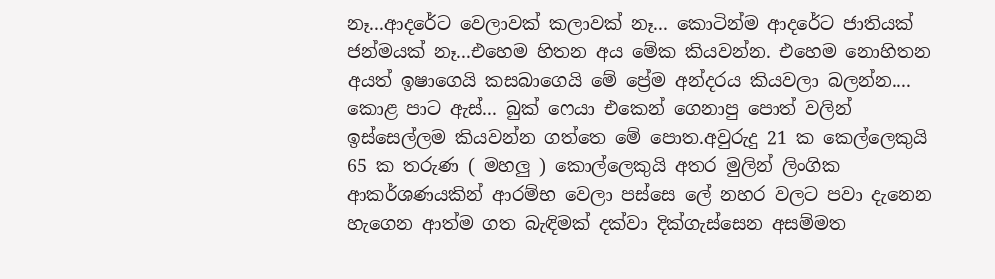නෑ...ආදරේට වෙලාවක් කලාවක් නෑ... කොටින්ම ආදරේට ජාතියක් ජන්මයක් නෑ...එහෙම හිතන අය මේක කියවන්න. එහෙම නොහිතන අයත් ඉෂාගෙයි කසබාගෙයි මේ ප්‍රේම අන්දරය කියවලා බලන්න....
කොළ පාට ඇස්... බුක් ෆෙයා එකෙන් ගෙනාපු පොත් වලින් ඉස්සෙල්ලම කියවන්න ගත්තෙ මේ පොත.අවුරුදු 21 ක කෙල්ලෙකුයි 65 ක තරුණ ( මහලු ) කොල්ලෙකුයි අතර මුලින් ලිංගික ආකර්ශණයකින් ආරම්භ වෙලා පස්සෙ ලේ නහර වලට පවා දැනෙන හැගෙන ආත්ම ගත බැඳිමක් දක්වා දික්ගැස්සෙන අසම්මත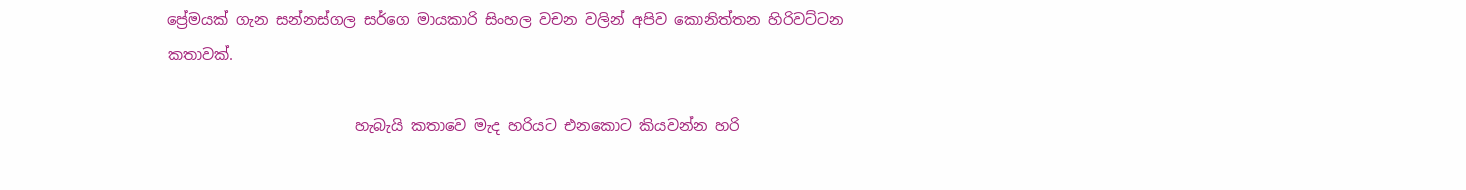ප්‍රේමයක් ගැන සන්නස්ගල සර්ගෙ මායකාරි සිංහල වචන වලින් අපිව කොනිත්තන හිරිවට්ටන කතාවක්.

                         හැබැයි කතාවෙ මැද හරියට එනකොට කියවන්න හරි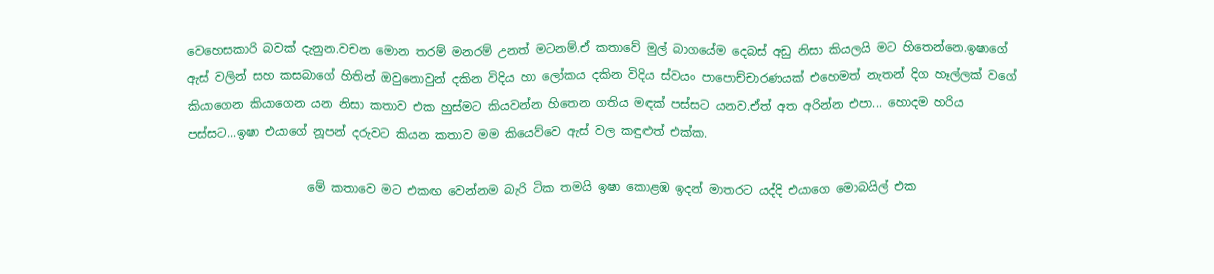වෙහෙසකාරි බවක් දැනුන.වචන මොන තරම් මනරම් උනත් මටනම්.ඒ කතාවේ මුල් බාගයේම දෙබස් අඩු නිසා කියලයි මට හිතෙන්නෙ.ඉෂාගේ ඇස් වලින් සහ කසබාගේ හිතින් ඔවුනොවුන් දකින විදිය හා ලෝකය දකින විදිය ස්වයං පාපොච්චාරණයක් එහෙමත් නැතන් දිග හෑල්ලක් වගේ කියාගෙන කියාගෙන යන නිසා කතාව එක හුස්මට කියවන්න හිතෙන ගතිය මඳක් පස්සට යනව.ඒත් අත අරින්න එපා... හොදම හරිය පස්සට...ඉෂා එයාගේ නූපන් දරුවට කියන කතාව මම කියෙව්වෙ ඇස් වල කඳුළුත් එක්ක.

                    මේ කතාවෙ මට එකඟ වෙන්නම බැරි ටික තමයි ඉෂා කොළඹ ඉදන් මාතරට යද්දි එයාගෙ මොබයිල් එක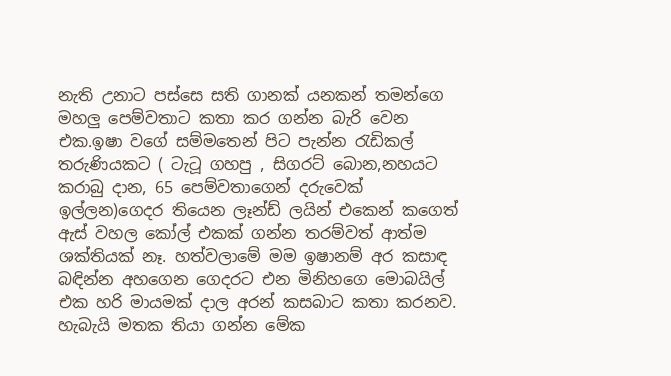නැති උනාට පස්සෙ සති ගානක් යනකන් තමන්ගෙ මහලු පෙම්වතාට කතා කර ගන්න බැරි වෙන එක.ඉෂා වගේ සම්මතෙන් පිට පැන්න රැඩිකල් තරුණියකට ( ටැටූ ගහපු , සිගරට් බොන,නහයට කරාබු දාන, 65 පෙම්වතාගෙන් දරුවෙක් ඉල්ලන)ගෙදර තියෙන ලෑන්ඩ් ලයින් එකෙන් කගෙත් ඇස් වහල කෝල් එකක් ගන්න තරම්වත් ආත්ම ශක්තියක් නෑ. හත්වලාමේ මම ඉෂානම් අර කසාඳ බඳින්න අහගෙන ගෙදරට එන මිනිහගෙ මොබයිල් එක හරි මායමක් දාල අරන් කසබාට කතා කරනව.
හැබැයි මතක තියා ගන්න මේක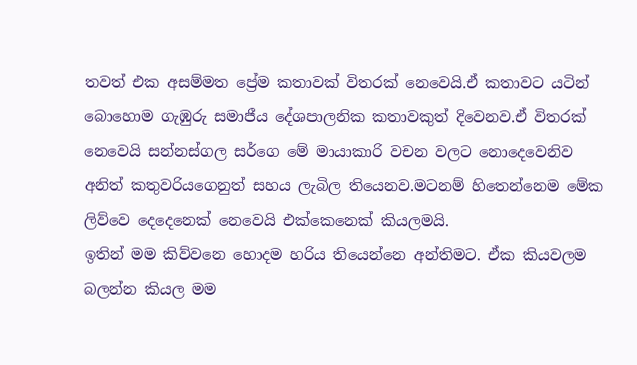තවත් එක අසම්මත ප්‍රේම කතාවක් විතරක් නෙවෙයි.ඒ කතාවට යටින් බොහොම ගැඹුරු සමාජීය දේශපාලනික කතාවකුත් දිවෙනව.ඒ විතරක් නෙවෙයි සන්නස්ගල සර්ගෙ මේ මායාකාරි වචන වලට නොදෙවෙනිව අනිත් කතුවරියගෙනුත් සහය ලැබිල තියෙනව.මටනම් හිතෙන්නෙම මේක ලිව්වෙ දෙදෙනෙක් නෙවෙයි එක්කෙනෙක් කියලමයි.
ඉතින් මම කිව්වනෙ හොදම හරිය තියෙන්නෙ අන්තිමට. ඒක කියවලම බලන්න කියල මම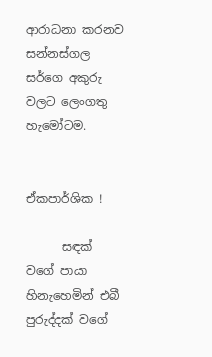ආරාධනා කරනව සන්නස්ගල සර්ගෙ අකුරු වලට ලෙංගතු හැමෝටම.


ඒකපාර්ශික !

      සඳක් වගේ පායා හිනැහෙමින් එබී පුරුද්දක් වගේ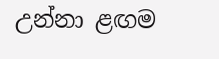උන්නා ළඟම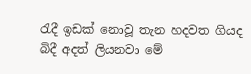රැදී ඉඩක් නොවූ තැන හදවත ගියද බිදී අදත් ලියනවා මේ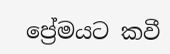ප්‍රේමයට කවී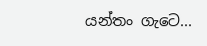යන්තං ගැටෙ...